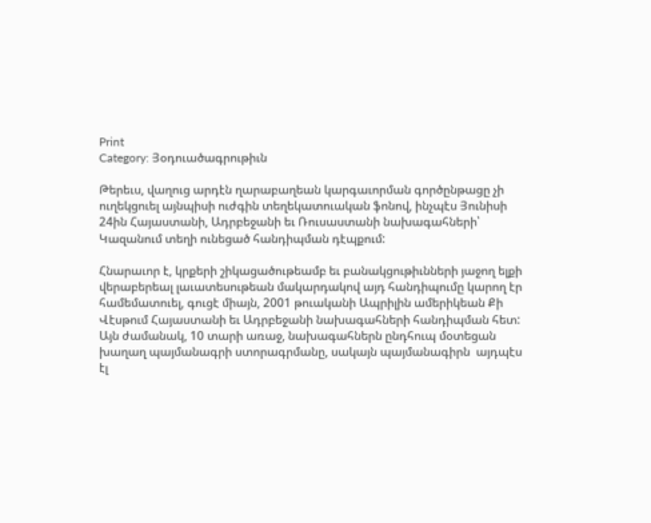Print
Category: Յօդուածագրութիւն

Թերեւս, վաղուց արդէն ղարաբաղեան կարգաւորման գործընթացը չի ուղեկցուել այնպիսի ուժգին տեղեկատուական ֆոնով, ինչպէս Յունիսի 24ին Հայաստանի, Ադրբեջանի եւ Ռուսաստանի նախագահների՝ Կազանում տեղի ունեցած հանդիպման դէպքում:

Հնարաւոր է, կրքերի շիկացածութեամբ եւ բանակցութիւնների յաջող ելքի վերաբերեալ լաւատեսութեան մակարդակով այդ հանդիպումը կարող էր համեմատուել, գուցէ միայն, 2001 թուականի Ապրիլին ամերիկեան Քի Վէսթում Հայաստանի եւ Ադրբեջանի նախագահների հանդիպման հետ: Այն ժամանակ, 10 տարի առաջ, նախագահներն ընդհուպ մօտեցան խաղաղ պայմանագրի ստորագրմանը, սակայն պայմանագիրն  այդպէս էլ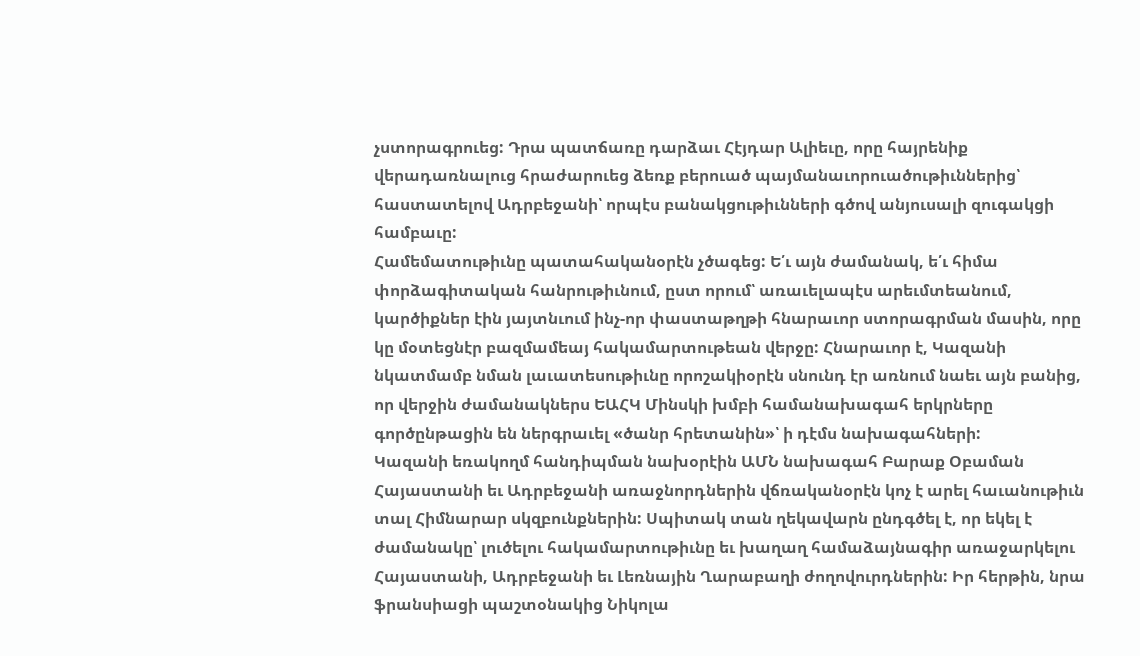չստորագրուեց: Դրա պատճառը դարձաւ Հէյդար Ալիեւը, որը հայրենիք վերադառնալուց հրաժարուեց ձեռք բերուած պայմանաւորուածութիւններից՝ հաստատելով Ադրբեջանի՝ որպէս բանակցութիւնների գծով անյուսալի զուգակցի համբաւը:
Համեմատութիւնը պատահականօրէն չծագեց: Ե՛ւ այն ժամանակ, ե՛ւ հիմա փորձագիտական հանրութիւնում, ըստ որում՝ առաւելապէս արեւմտեանում, կարծիքներ էին յայտնւում ինչ-որ փաստաթղթի հնարաւոր ստորագրման մասին, որը կը մօտեցնէր բազմամեայ հակամարտութեան վերջը: Հնարաւոր է, Կազանի նկատմամբ նման լաւատեսութիւնը որոշակիօրէն սնունդ էր առնում նաեւ այն բանից, որ վերջին ժամանակներս ԵԱՀԿ Մինսկի խմբի համանախագահ երկրները գործընթացին են ներգրաւել «ծանր հրետանին»՝ ի դէմս նախագահների:
Կազանի եռակողմ հանդիպման նախօրէին ԱՄՆ նախագահ Բարաք Օբաման Հայաստանի եւ Ադրբեջանի առաջնորդներին վճռականօրէն կոչ է արել հաւանութիւն տալ Հիմնարար սկզբունքներին: Սպիտակ տան ղեկավարն ընդգծել է, որ եկել է ժամանակը՝ լուծելու հակամարտութիւնը եւ խաղաղ համաձայնագիր առաջարկելու Հայաստանի, Ադրբեջանի եւ Լեռնային Ղարաբաղի ժողովուրդներին: Իր հերթին, նրա ֆրանսիացի պաշտօնակից Նիկոլա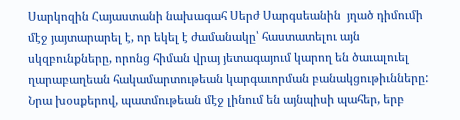Սարկոզին Հայաստանի նախագահ Սերժ Սարգսեանին  յղած դիմումի մէջ յայտարարել է, որ եկել է ժամանակը՝ հաստատելու այն սկզբունքները, որոնց հիման վրայ յետագայում կարող են ծաւալուել ղարաբաղեան հակամարտութեան կարգաւորման բանակցութիւնները: Նրա խօսքերով, պատմութեան մէջ լինում են այնպիսի պահեր, երբ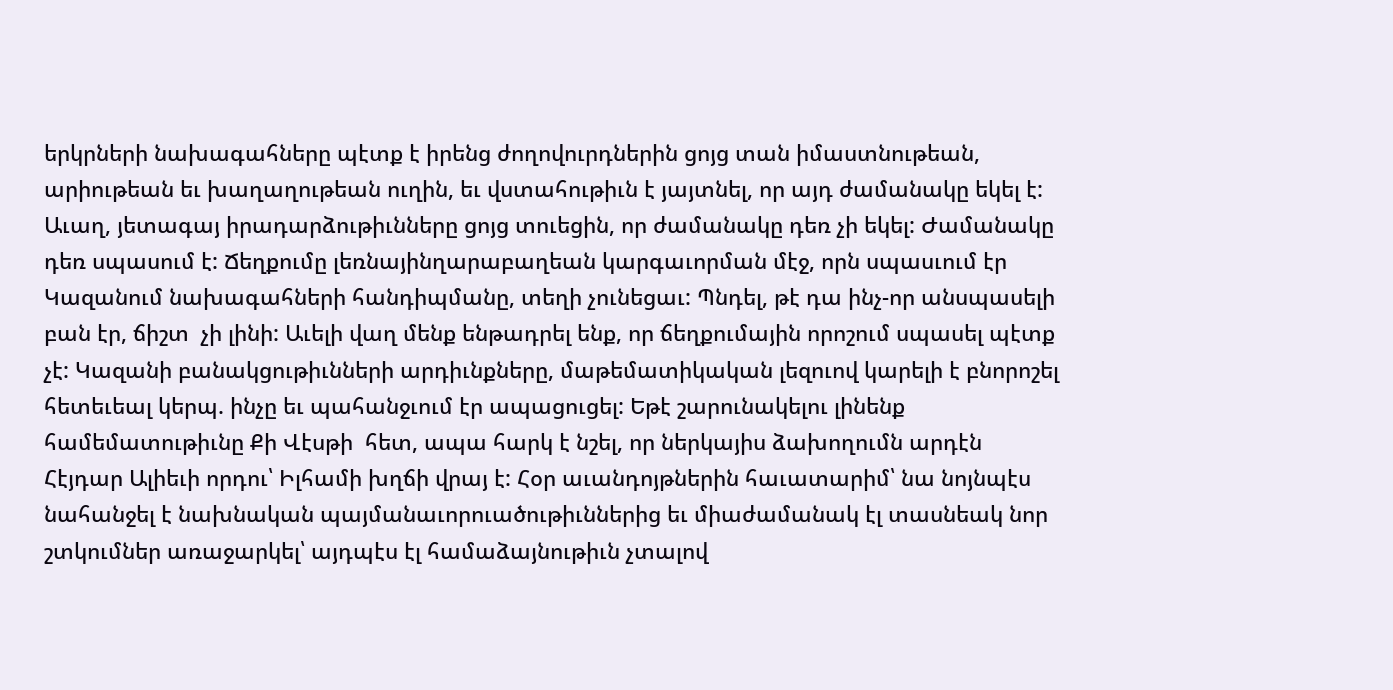երկրների նախագահները պէտք է իրենց ժողովուրդներին ցոյց տան իմաստնութեան, արիութեան եւ խաղաղութեան ուղին, եւ վստահութիւն է յայտնել, որ այդ ժամանակը եկել է:
Աւաղ, յետագայ իրադարձութիւնները ցոյց տուեցին, որ ժամանակը դեռ չի եկել: Ժամանակը դեռ սպասում է: Ճեղքումը լեռնայինղարաբաղեան կարգաւորման մէջ, որն սպասւում էր Կազանում նախագահների հանդիպմանը, տեղի չունեցաւ: Պնդել, թէ դա ինչ-որ անսպասելի բան էր, ճիշտ  չի լինի: Աւելի վաղ մենք ենթադրել ենք, որ ճեղքումային որոշում սպասել պէտք չէ: Կազանի բանակցութիւնների արդիւնքները, մաթեմատիկական լեզուով կարելի է բնորոշել հետեւեալ կերպ. ինչը եւ պահանջւում էր ապացուցել: Եթէ շարունակելու լինենք համեմատութիւնը Քի Վէսթի  հետ, ապա հարկ է նշել, որ ներկայիս ձախողումն արդէն Հէյդար Ալիեւի որդու՝ Իլհամի խղճի վրայ է: Հօր աւանդոյթներին հաւատարիմ՝ նա նոյնպէս նահանջել է նախնական պայմանաւորուածութիւններից եւ միաժամանակ էլ տասնեակ նոր շտկումներ առաջարկել՝ այդպէս էլ համաձայնութիւն չտալով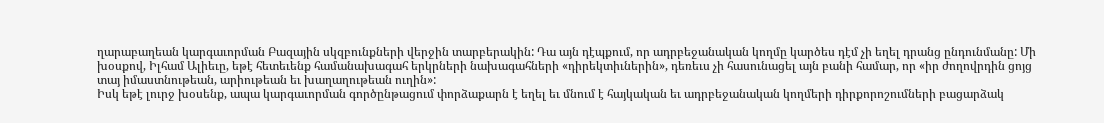ղարաբաղեան կարգաւորման Բազային սկզբունքների վերջին տարբերակին: Դա այն դէպքում, որ ադրբեջանական կողմը կարծես դէմ չի եղել դրանց ընդունմանը: Մի խօսքով, Իլհամ Ալիեւը, եթէ հետեւենք համանախագահ երկրների նախագահների «դիրեկտիւներին», դեռեւս չի հասունացել այն բանի համար, որ «իր ժողովրդին ցոյց տայ իմաստնութեան, արիութեան եւ խաղաղութեան ուղին»:
Իսկ եթէ լուրջ խօսենք, ապա կարգաւորման գործընթացում փորձաքարն է եղել եւ մնում է հայկական եւ ադրբեջանական կողմերի դիրքորոշումների բացարձակ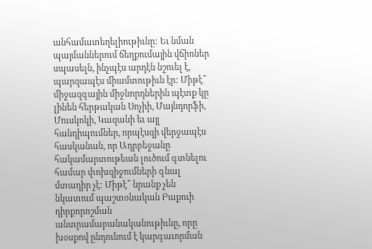անհամատեղելիութիւնը: Եւ նման պայմաններում ճեղքումային վճիռներ սպասելն, ինչպէս արդէն նշուել է, պարզապէս միամտութիւն էր: Միթէ՞ միջազգային միջնորդներին պէտք կը լինեն հերթական Սոչիի, Մայնդորֆի, Մուսկոկի, Կազանի եւ այլ հանդիպումներ, որպէսզի վերջապէս հասկանան, որ Ադրբեջանը հակամարտութեան լուծում գտնելու համար փոխզիջումների գնալ մտադիր չէ: Միթէ՞ նրանք չեն նկատում պաշտօնական Բաքուի դիրքորոշման անտրամաբանականութիւնը, որը խօսքով ընդունում է կարգաւորման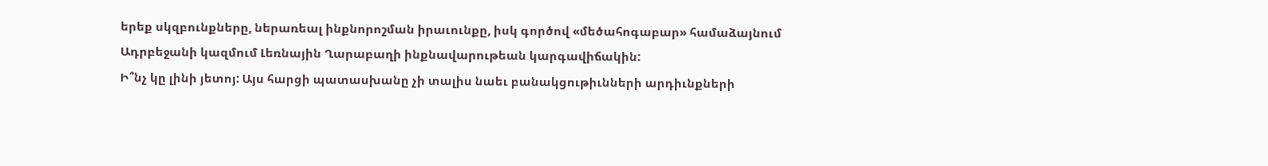երեք սկզբունքները, ներառեալ ինքնորոշման իրաւունքը, իսկ գործով «մեծահոգաբար» համաձայնում Ադրբեջանի կազմում Լեռնային Ղարաբաղի ինքնավարութեան կարգավիճակին:
Ի՞նչ կը լինի յետոյ: Այս հարցի պատասխանը չի տալիս նաեւ բանակցութիւնների արդիւնքների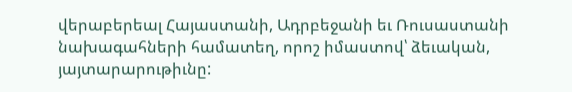վերաբերեալ Հայաստանի, Ադրբեջանի եւ Ռուսաստանի նախագահների համատեղ, որոշ իմաստով՝ ձեւական, յայտարարութիւնը: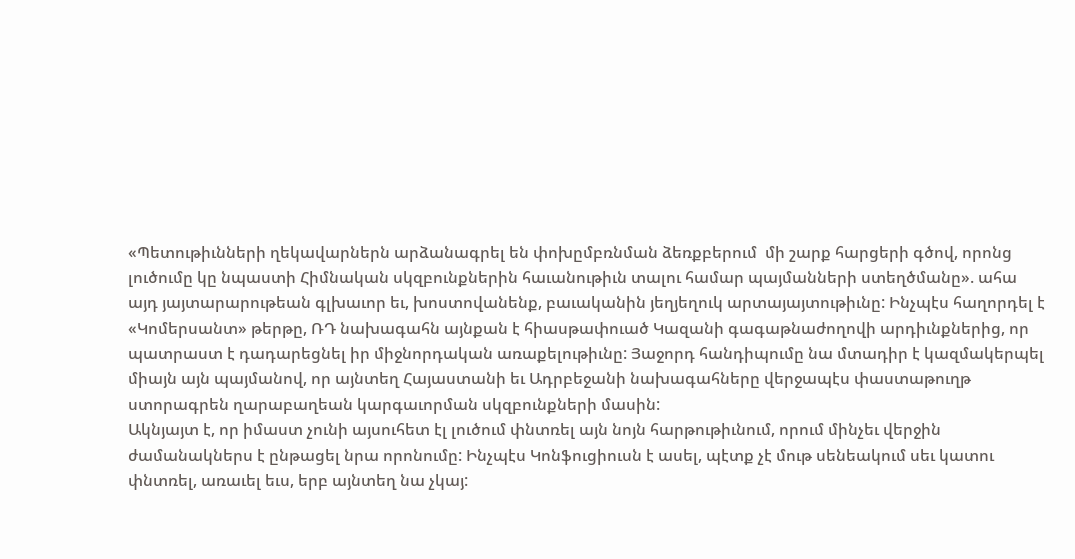«Պետութիւնների ղեկավարներն արձանագրել են փոխըմբռնման ձեռքբերում  մի շարք հարցերի գծով, որոնց լուծումը կը նպաստի Հիմնական սկզբունքներին հաւանութիւն տալու համար պայմանների ստեղծմանը». ահա այդ յայտարարութեան գլխաւոր եւ, խոստովանենք, բաւականին յեղյեղուկ արտայայտութիւնը: Ինչպէս հաղորդել է «Կոմերսանտ» թերթը, ՌԴ նախագահն այնքան է հիասթափուած Կազանի գագաթնաժողովի արդիւնքներից, որ պատրաստ է դադարեցնել իր միջնորդական առաքելութիւնը: Յաջորդ հանդիպումը նա մտադիր է կազմակերպել միայն այն պայմանով, որ այնտեղ Հայաստանի եւ Ադրբեջանի նախագահները վերջապէս փաստաթուղթ ստորագրեն ղարաբաղեան կարգաւորման սկզբունքների մասին:
Ակնյայտ է, որ իմաստ չունի այսուհետ էլ լուծում փնտռել այն նոյն հարթութիւնում, որում մինչեւ վերջին ժամանակներս է ընթացել նրա որոնումը: Ինչպէս Կոնֆուցիուսն է ասել, պէտք չէ մութ սենեակում սեւ կատու փնտռել, առաւել եւս, երբ այնտեղ նա չկայ: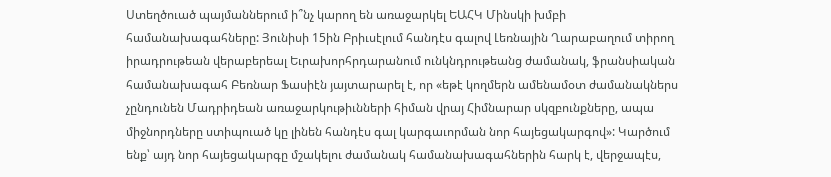Ստեղծուած պայմաններում ի՞նչ կարող են առաջարկել ԵԱՀԿ Մինսկի խմբի համանախագահները: Յունիսի 15ին Բրիւսէլում հանդէս գալով Լեռնային Ղարաբաղում տիրող իրադրութեան վերաբերեալ Եւրախորհրդարանում ունկնդրութեանց ժամանակ, ֆրանսիական համանախագահ Բեռնար Ֆասիէն յայտարարել է, որ «եթէ կողմերն ամենամօտ ժամանակներս չընդունեն Մադրիդեան առաջարկութիւնների հիման վրայ Հիմնարար սկզբունքները, ապա միջնորդները ստիպուած կը լինեն հանդէս գալ կարգաւորման նոր հայեցակարգով»: Կարծում ենք՝ այդ նոր հայեցակարգը մշակելու ժամանակ համանախագահներին հարկ է, վերջապէս,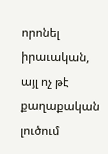որոնել իրաւական, այլ ոչ թէ քաղաքական լուծում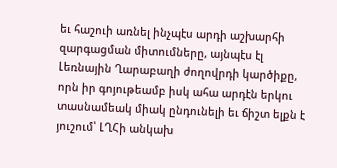եւ հաշուի առնել ինչպէս արդի աշխարհի զարգացման միտումները, այնպէս էլ Լեռնային Ղարաբաղի ժողովրդի կարծիքը, որն իր գոյութեամբ իսկ ահա արդէն երկու տասնամեակ միակ ընդունելի եւ ճիշտ ելքն է յուշում՝ ԼՂՀի անկախ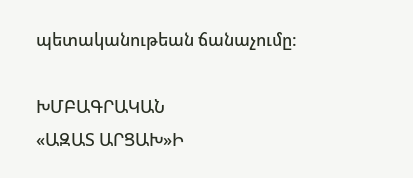պետականութեան ճանաչումը:

ԽՄԲԱԳՐԱԿԱՆ
«ԱԶԱՏ ԱՐՑԱԽ»Ի